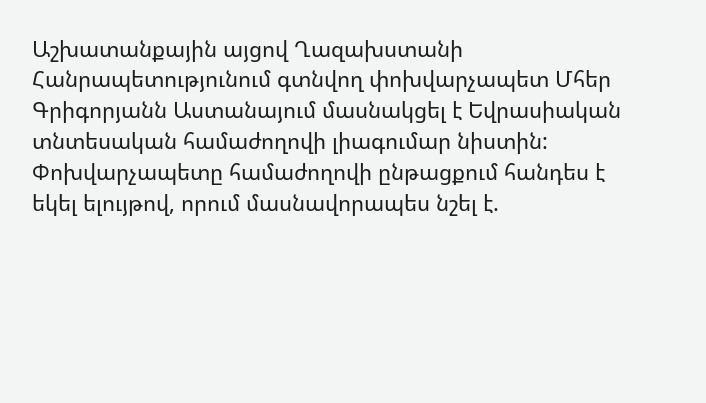Աշխատանքային այցով Ղազախստանի Հանրապետությունում գտնվող փոխվարչապետ Մհեր Գրիգորյանն Աստանայում մասնակցել է Եվրասիական տնտեսական համաժողովի լիագումար նիստին: Փոխվարչապետը համաժողովի ընթացքում հանդես է եկել ելույթով, որում մասնավորապես նշել է.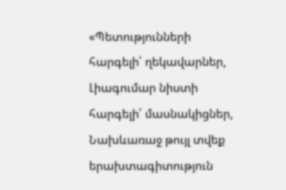«Պետությունների հարգելի՛ ղեկավարներ,
Լիագումար նիստի հարգելի՛ մասնակիցներ,
Նախևառաջ թույլ տվեք երախտագիտություն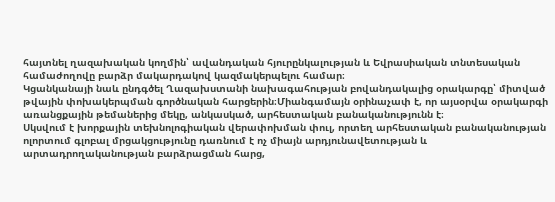հայտնել ղազախական կողմին՝ ավանդական հյուրընկալության և Եվրասիական տնտեսական համաժողովը բարձր մակարդակով կազմակերպելու համար։
Կցանկանայի նաև ընդգծել Ղազախստանի նախագահության բովանդակալից օրակարգը՝ միտված թվային փոխակերպման գործնական հարցերին։Միանգամայն օրինաչափ է, որ այսօրվա օրակարգի առանցքային թեմաներից մեկը, անկասկած, արհեստական բանականությունն է։
Սկսվում է խորքային տեխնոլոգիական վերափոխման փուլ, որտեղ արհեստական բանականության ոլորտում գլոբալ մրցակցությունը դառնում է ոչ միայն արդյունավետության և արտադրողականության բարձրացման հարց,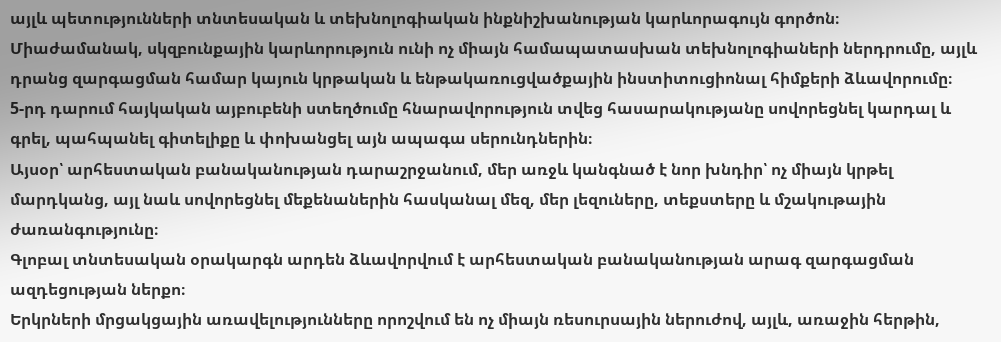այլև պետությունների տնտեսական և տեխնոլոգիական ինքնիշխանության կարևորագույն գործոն։
Միաժամանակ, սկզբունքային կարևորություն ունի ոչ միայն համապատասխան տեխնոլոգիաների ներդրումը, այլև դրանց զարգացման համար կայուն կրթական և ենթակառուցվածքային ինստիտուցիոնալ հիմքերի ձևավորումը։
5-րդ դարում հայկական այբուբենի ստեղծումը հնարավորություն տվեց հասարակությանը սովորեցնել կարդալ և գրել, պահպանել գիտելիքը և փոխանցել այն ապագա սերունդներին։
Այսօր՝ արհեստական բանականության դարաշրջանում, մեր առջև կանգնած է նոր խնդիր՝ ոչ միայն կրթել մարդկանց, այլ նաև սովորեցնել մեքենաներին հասկանալ մեզ, մեր լեզուները, տեքստերը և մշակութային ժառանգությունը։
Գլոբալ տնտեսական օրակարգն արդեն ձևավորվում է արհեստական բանականության արագ զարգացման ազդեցության ներքո։
Երկրների մրցակցային առավելությունները որոշվում են ոչ միայն ռեսուրսային ներուժով, այլև, առաջին հերթին,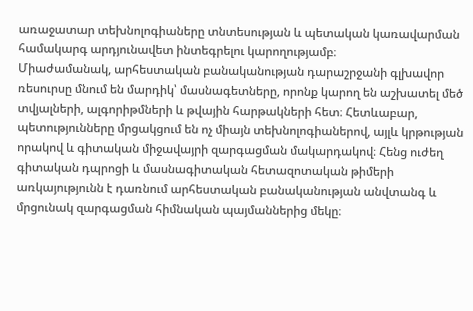առաջատար տեխնոլոգիաները տնտեսության և պետական կառավարման համակարգ արդյունավետ ինտեգրելու կարողությամբ։
Միաժամանակ, արհեստական բանականության դարաշրջանի գլխավոր ռեսուրսը մնում են մարդիկ՝ մասնագետները, որոնք կարող են աշխատել մեծ տվյալների, ալգորիթմների և թվային հարթակների հետ։ Հետևաբար, պետությունները մրցակցում են ոչ միայն տեխնոլոգիաներով, այլև կրթության որակով և գիտական միջավայրի զարգացման մակարդակով։ Հենց ուժեղ գիտական դպրոցի և մասնագիտական հետազոտական թիմերի առկայությունն է դառնում արհեստական բանականության անվտանգ և մրցունակ զարգացման հիմնական պայմաններից մեկը։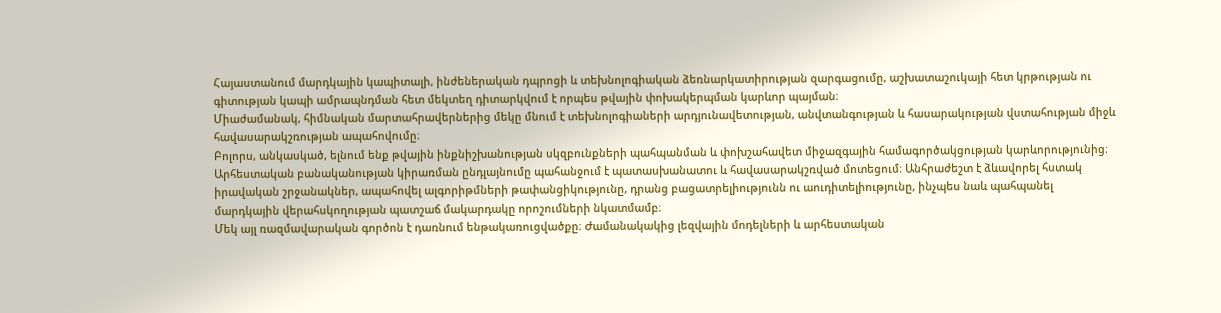Հայաստանում մարդկային կապիտալի, ինժեներական դպրոցի և տեխնոլոգիական ձեռնարկատիրության զարգացումը, աշխատաշուկայի հետ կրթության ու գիտության կապի ամրապնդման հետ մեկտեղ դիտարկվում է որպես թվային փոխակերպման կարևոր պայման։
Միաժամանակ, հիմնական մարտահրավերներից մեկը մնում է տեխնոլոգիաների արդյունավետության, անվտանգության և հասարակության վստահության միջև հավասարակշռության ապահովումը։
Բոլորս, անկասկած, ելնում ենք թվային ինքնիշխանության սկզբունքների պահպանման և փոխշահավետ միջազգային համագործակցության կարևորությունից։
Արհեստական բանականության կիրառման ընդլայնումը պահանջում է պատասխանատու և հավասարակշռված մոտեցում։ Անհրաժեշտ է ձևավորել հստակ իրավական շրջանակներ, ապահովել ալգորիթմների թափանցիկությունը, դրանց բացատրելիությունն ու աուդիտելիությունը, ինչպես նաև պահպանել մարդկային վերահսկողության պատշաճ մակարդակը որոշումների նկատմամբ։
Մեկ այլ ռազմավարական գործոն է դառնում ենթակառուցվածքը։ Ժամանակակից լեզվային մոդելների և արհեստական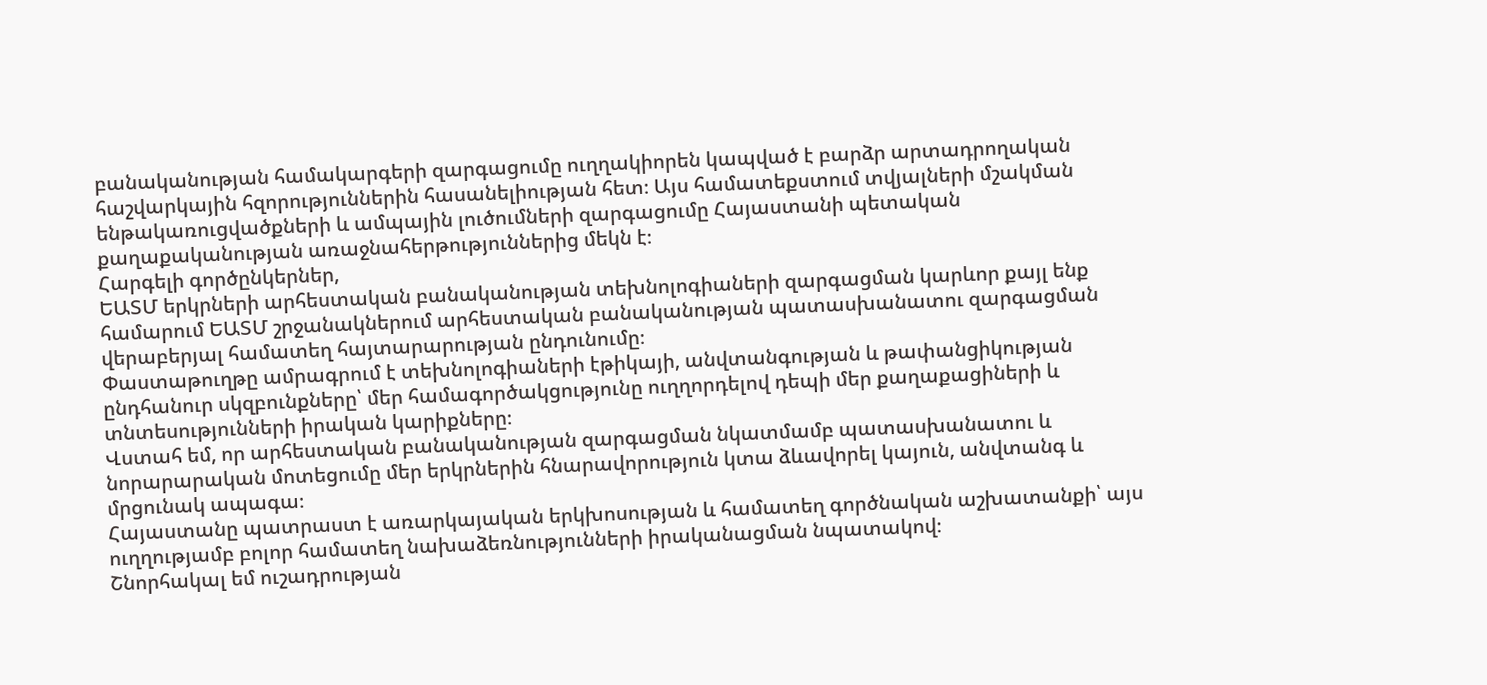բանականության համակարգերի զարգացումը ուղղակիորեն կապված է բարձր արտադրողական հաշվարկային հզորություններին հասանելիության հետ։ Այս համատեքստում տվյալների մշակման ենթակառուցվածքների և ամպային լուծումների զարգացումը Հայաստանի պետական քաղաքականության առաջնահերթություններից մեկն է։
Հարգելի գործընկերներ,
ԵԱՏՄ երկրների արհեստական բանականության տեխնոլոգիաների զարգացման կարևոր քայլ ենք համարում ԵԱՏՄ շրջանակներում արհեստական բանականության պատասխանատու զարգացման վերաբերյալ համատեղ հայտարարության ընդունումը։
Փաստաթուղթը ամրագրում է տեխնոլոգիաների էթիկայի, անվտանգության և թափանցիկության ընդհանուր սկզբունքները՝ մեր համագործակցությունը ուղղորդելով դեպի մեր քաղաքացիների և տնտեսությունների իրական կարիքները։
Վստահ եմ, որ արհեստական բանականության զարգացման նկատմամբ պատասխանատու և նորարարական մոտեցումը մեր երկրներին հնարավորություն կտա ձևավորել կայուն, անվտանգ և մրցունակ ապագա։
Հայաստանը պատրաստ է առարկայական երկխոսության և համատեղ գործնական աշխատանքի՝ այս ուղղությամբ բոլոր համատեղ նախաձեռնությունների իրականացման նպատակով։
Շնորհակալ եմ ուշադրության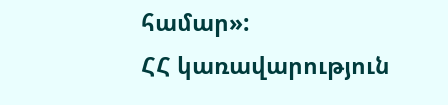համար»:
ՀՀ կառավարություն